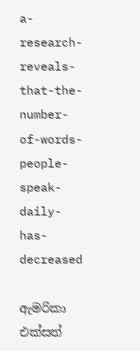a-research-reveals-that-the-number-of-words-people-speak-daily-has-decreased

ඇමරිකා එක්සත්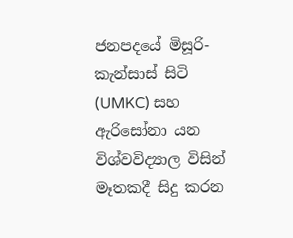ජනපදයේ මිසූරි-කැන්සාස් සිටි (UMKC) සහ ඇරිසෝනා යන විශ්වවිද්‍යාල විසින් මෑතකදී සිදු කරන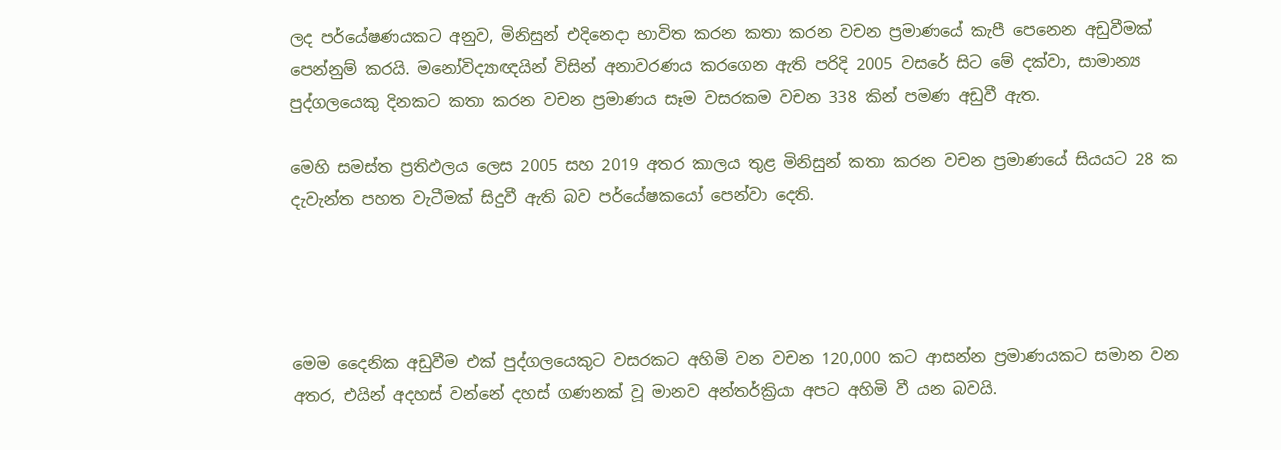ලද පර්යේෂණයකට අනුව, මිනිසුන් එදිනෙදා භාවිත කරන කතා කරන වචන ප්‍රමාණයේ කැපී පෙනෙන අඩුවීමක් පෙන්නුම් කරයි. මනෝවිද්‍යාඥයින් විසින් අනාවරණය කරගෙන ඇති පරිදි 2005 වසරේ සිට මේ දක්වා, සාමාන්‍ය පුද්ගලයෙකු දිනකට කතා කරන වචන ප්‍රමාණය සෑම වසරකම වචන 338 කින් පමණ අඩුවී ඇත.

මෙහි සමස්ත ප්‍රතිඵලය ලෙස 2005 සහ 2019 අතර කාලය තුළ මිනිසුන් කතා කරන වචන ප්‍රමාණයේ සියයට 28 ක දැවැන්ත පහත වැටීමක් සිදුවී ඇති බව පර්යේෂකයෝ පෙන්වා දෙති.




මෙම දෛනික අඩුවීම එක් පුද්ගලයෙකුට වසරකට අහිමි වන වචන 120,000 කට ආසන්න ප්‍රමාණයකට සමාන වන අතර, එයින් අදහස් වන්නේ දහස් ගණනක් වූ මානව අන්තර්ක්‍රියා අපට අහිමි වී යන බවයි.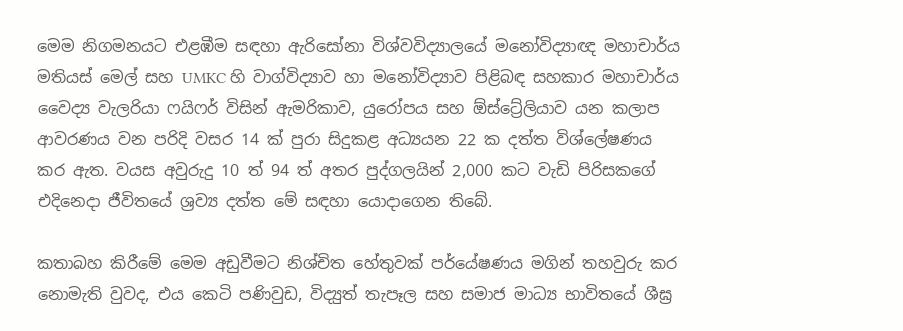මෙම නිගමනයට එළඹීම සඳහා ඇරිසෝනා විශ්වවිද්‍යාලයේ මනෝවිද්‍යාඥ මහාචාර්ය මතියස් මෙල් සහ UMKC හි වාග්විද්‍යාව හා මනෝවිද්‍යාව පිළිබඳ සහකාර මහාචාර්ය වෛද්‍ය වැලරියා ෆයිෆර් විසින් ඇමරිකාව, යුරෝපය සහ ඕස්ට්‍රේලියාව යන කලාප ආවරණය වන පරිදි වසර 14 ක් පුරා සිදුකළ අධ්‍යයන 22 ක දත්ත විශ්ලේෂණය කර ඇත. වයස අවුරුදු 10 ත් 94 ත් අතර පුද්ගලයින් 2,000 කට වැඩි පිරිසකගේ එදිනෙදා ජීවිතයේ ශ්‍රව්‍ය දත්ත මේ සඳහා යොදාගෙන තිබේ.

කතාබහ කිරීමේ මෙම අඩුවීමට නිශ්චිත හේතුවක් පර්යේෂණය මගින් තහවුරු කර නොමැති වුවද, එය කෙටි පණිවුඩ, විද්‍යුත් තැපෑල සහ සමාජ මාධ්‍ය භාවිතයේ ශීඝ්‍ර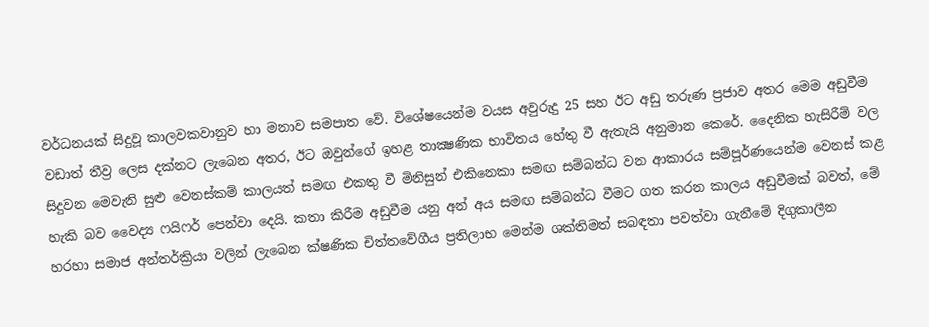වර්ධනයක් සිදුවූ කාලවකවානුව හා මනාව සමපාත වේ. විශේෂයෙන්ම වයස අවුරුදු 25 සහ ඊට අඩු තරුණ ප්‍රජාව අතර මෙම අඩුවීම වඩාත් තීව්‍ර ලෙස දක්නට ලැබෙන අතර, ඊට ඔවුන්ගේ ඉහළ තාක්‍ෂණික භාවිතය හේතු වී ඇතැයි අනුමාන කෙරේ. දෛනික හැසිරීම් වල සිදුවන මෙවැනි සුළු වෙනස්කම් කාලයත් සමඟ එකතු වී මිනිසුන් එකිනෙකා සමඟ සම්බන්ධ වන ආකාරය සම්පූර්ණයෙන්ම වෙනස් කළ හැකි බව වෛද්‍ය ෆයිෆර් පෙන්වා දෙයි. කතා කිරීම අඩුවීම යනු අන් අය සමඟ සම්බන්ධ වීමට ගත කරන කාලය අඩුවීමක් බවත්, මේ හරහා සමාජ අන්තර්ක්‍රියා වලින් ලැබෙන ක්ෂණික චිත්තවේගීය ප්‍රතිලාභ මෙන්ම ශක්තිමත් සබඳතා පවත්වා ගැනීමේ දිගුකාලීන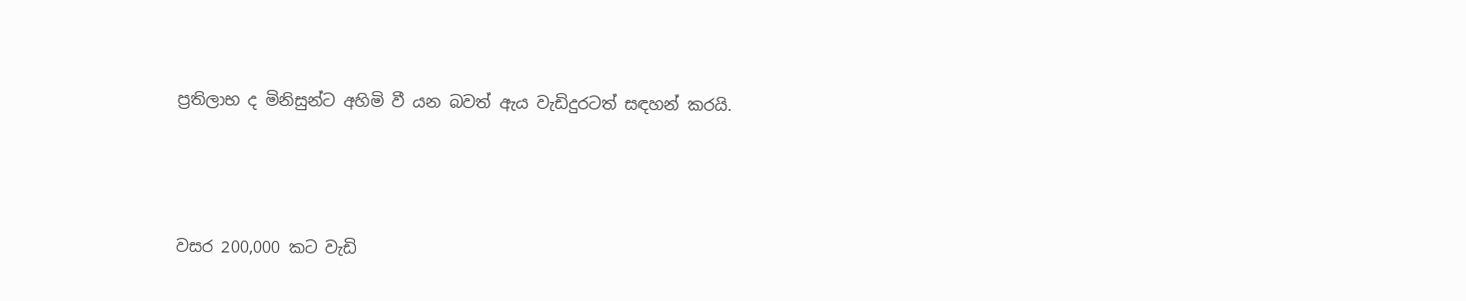ප්‍රතිලාභ ද මිනිසුන්ට අහිමි වී යන බවත් ඇය වැඩිදුරටත් සඳහන් කරයි.




වසර 200,000 කට වැඩි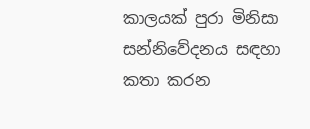කාලයක් පුරා මිනිසා සන්නිවේදනය සඳහා කතා කරන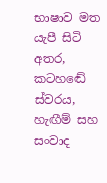භාෂාව මත යැපී සිටි අතර, කටහඬේ ස්වරය, හැඟීම් සහ සංවාද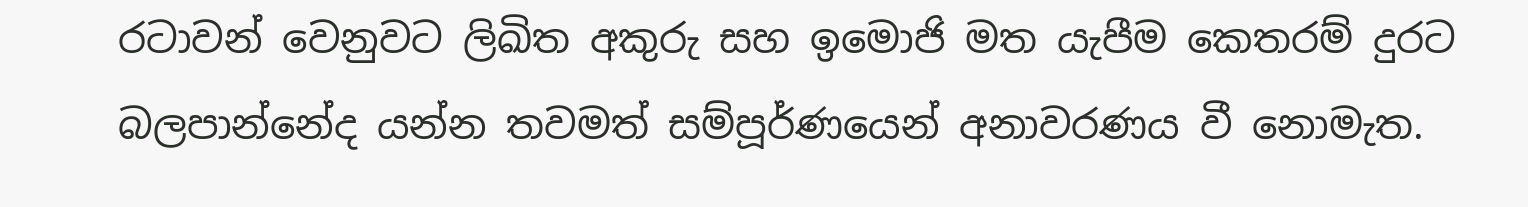රටාවන් වෙනුවට ලිඛිත අකුරු සහ ඉමොජි මත යැපීම කෙතරම් දුරට බලපාන්නේද යන්න තවමත් සම්පූර්ණයෙන් අනාවරණය වී නොමැත.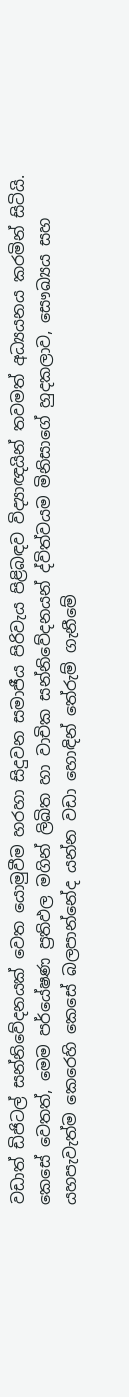වඩාත් ඩිජිටල් සන්නිවේදනයක් වෙත යොමුවීම හරහා සිදුවන සමාජීය පිරිවැය පිළිබඳව විද්‍යාඥයින් තවමත් අධ්‍යයනය කරමින් සිටියි. කෙසේ වෙතත්, මෙම පර්යේෂණ ප්‍රතිඵල මගින් ලිඛිත හා වාචික සන්නිවේදනයන් ද්විත්වයම මිනිසාගේ හුදකලාව, සෞඛ්‍යය සහ යහපැවැත්ම කෙරෙහි කෙසේ බලපාන්නේද යන්න වඩා හොඳින් තේරුම් ගැනීමේ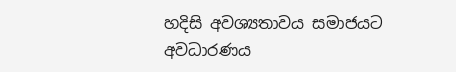හදිසි අවශ්‍යතාවය සමාජයට අවධාරණය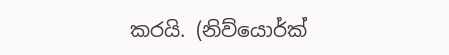කරයි. (නිව්යොර්ක්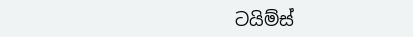ටයිම්ස්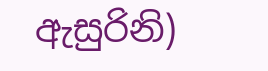ඇසුරිනි)